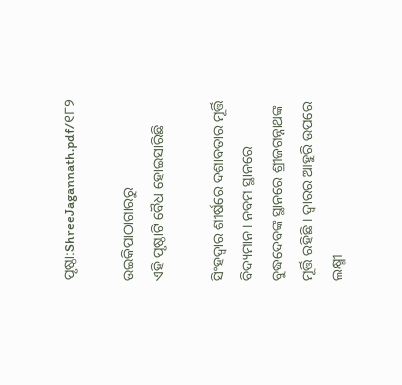ପୃଷ୍ଠା:ShreeJagannath.pdf/୧୮୨

ଉଇକିପାଠାଗାର‌ରୁ
ଏହି ପୃଷ୍ଠାଟି ବୈଧ ହୋଇସାରିଛି

ସିଂହଦ୍ୱାର ଶୀର୍ଷରେ ଦଶାବତାର ମୂର୍ତ୍ତି ବିଦ୍ୟମାନ । ନବମ ସ୍ଥାନରେ ବୁଦ୍ଧଦେବଙ୍କ ସ୍ଥାନରେ ଶ୍ରୀଜଗନ୍ନାଥଙ୍କ ମୂର୍ତ୍ତି ରହିଛି । ଦ୍ୱାରର ଆହୁରି ଉପରେ ଲକ୍ଷ୍ମୀ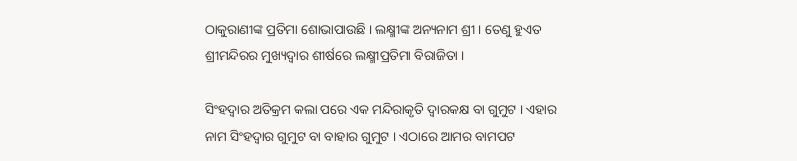ଠାକୁରାଣୀଙ୍କ ପ୍ରତିମା ଶୋଭାପାଉଛି । ଲକ୍ଷ୍ମୀଙ୍କ ଅନ୍ୟନାମ ଶ୍ରୀ । ତେଣୁ ହୁଏତ ଶ୍ରୀମନ୍ଦିରର ମୁଖ୍ୟଦ୍ୱାର ଶୀର୍ଷରେ ଲକ୍ଷ୍ମୀପ୍ରତିମା ବିରାଜିତା ।

ସିଂହଦ୍ୱାର ଅତିକ୍ରମ କଲା ପରେ ଏକ ମନ୍ଦିରାକୃତି ଦ୍ୱାରକକ୍ଷ ବା ଗୁମୁଟ । ଏହାର ନାମ ସିଂହଦ୍ୱାର ଗୁମୁଟ ବା ବାହାର ଗୁମୁଟ । ଏଠାରେ ଆମର ବାମପଟ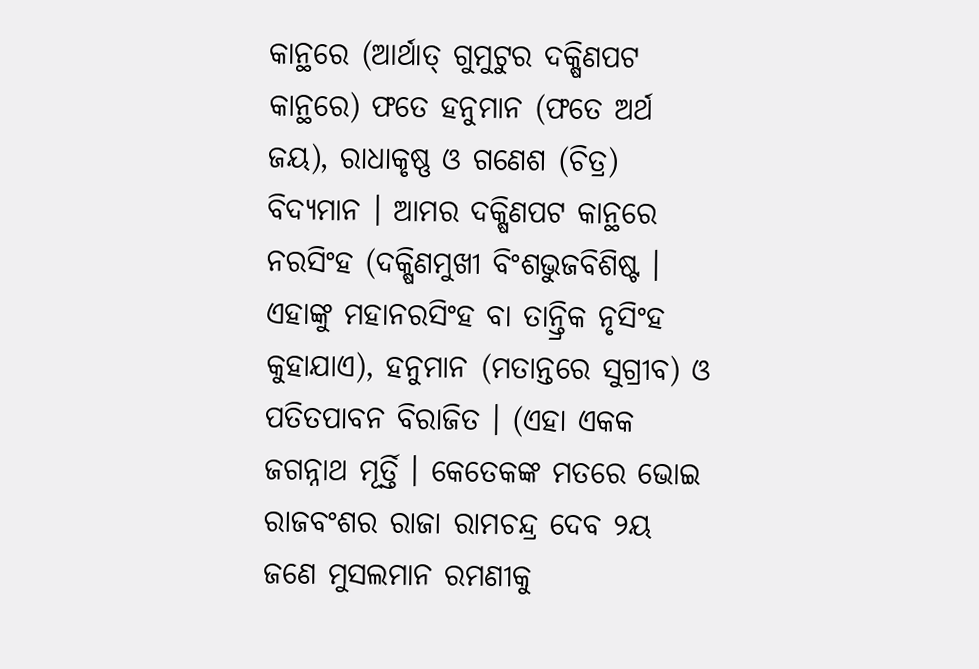କାନ୍ଥରେ (ଆର୍ଥାତ୍ ଗୁମୁଟୁର ଦକ୍ଷିଣପଟ କାନ୍ଥରେ) ଫତେ ହନୁମାନ (ଫତେ ଅର୍ଥ ଜୟ), ରାଧାକୃଷ୍ଣ ଓ ଗଣେଶ (ଚିତ୍ର) ବିଦ୍ୟମାନ । ଆମର ଦକ୍ଷିଣପଟ କାନ୍ଥରେ ନରସିଂହ (ଦକ୍ଷିଣମୁଖୀ ବିଂଶଭୁଜବିଶିଷ୍ଟ । ଏହାଙ୍କୁ ମହାନରସିଂହ ବା ତାନ୍ତ୍ରିକ ନୃସିଂହ କୁହାଯାଏ), ହନୁମାନ (ମତାନ୍ତରେ ସୁଗ୍ରୀବ) ଓ ପତିତପାବନ ବିରାଜିତ । (ଏହା ଏକକ ଜଗନ୍ନାଥ ମୂର୍ତ୍ତି । କେତେକଙ୍କ ମତରେ ଭୋଇ ରାଜବଂଶର ରାଜା ରାମଚନ୍ଦ୍ର ଦେବ ୨ୟ ଜଣେ ମୁସଲମାନ ରମଣୀକୁ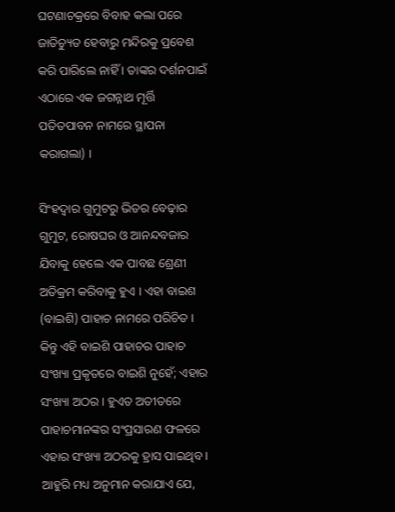ଘଟଣାଚକ୍ରରେ ବିବାହ କଲା ପରେ ଜାତିଚ୍ୟୁତ ହେବାରୁ ମନ୍ଦିରକୁ ପ୍ରବେଶ କରି ପାରିଲେ ନାହିଁ । ତାଙ୍କର ଦର୍ଶନପାଇଁ ଏଠାରେ ଏକ ଜଗନ୍ନାଥ ମୂର୍ତ୍ତି ପତିତପାବନ ନାମରେ ସ୍ଥାପନା କରାଗଲା) ।

ସିଂହଦ୍ୱାର ଗୁମୁଟରୁ ଭିତର ବେଢ଼ାର ଗୁମୁଟ, ରୋଷଘର ଓ ଆନନ୍ଦବଜାର ଯିବାକୁ ହେଲେ ଏକ ପାବଛ ଶ୍ରେଣୀ ଅତିକ୍ରମ କରିବାକୁ ହୁଏ । ଏହା ବାଇଶ (ବାଇଶି) ପାହାଚ ନାମରେ ପରିଚିତ । କିନ୍ତୁ ଏହି ବାଇଶି ପାହାଚର ପାହାଚ ସଂଖ୍ୟା ପ୍ରକୃତରେ ବାଇଶି ନୁହେଁ; ଏହାର ସଂଖ୍ୟା ଅଠର । ହୁଏତ ଅତୀତରେ ପାହାଚମାନଙ୍କର ସଂପ୍ରସାରଣ ଫଳରେ ଏହାର ସଂଖ୍ୟା ଅଠରକୁ ହ୍ରାସ ପାଇଥିବ । ଆହୁରି ମଧ୍ୟ ଅନୁମାନ କରାଯାଏ ଯେ,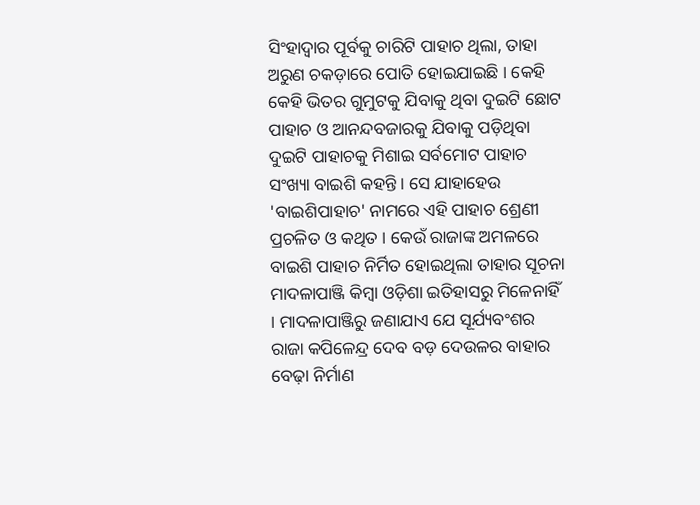ସିଂହାଦ୍ୱାର ପୂର୍ବକୁ ଚାରିଟି ପାହାଚ ଥିଲା, ତାହା ଅରୁଣ ଚକଡ଼ାରେ ପୋତି ହୋଇଯାଇଛି । କେହି କେହି ଭିତର ଗୁମୁଟକୁ ଯିବାକୁ ଥିବା ଦୁଇଟି ଛୋଟ ପାହାଚ ଓ ଆନନ୍ଦବଜାରକୁ ଯିବାକୁ ପଡ଼ିଥିବା ଦୁଇଟି ପାହାଚକୁ ମିଶାଇ ସର୍ବମୋଟ ପାହାଚ ସଂଖ୍ୟା ବାଇଶି କହନ୍ତି । ସେ ଯାହାହେଉ 'ବାଇଶିପାହାଚ' ନାମରେ ଏହି ପାହାଚ ଶ୍ରେଣୀ ପ୍ରଚଳିତ ଓ କଥିତ । କେଉଁ ରାଜାଙ୍କ ଅମଳରେ ବାଇଶି ପାହାଚ ନିର୍ମିତ ହୋଇଥିଲା ତାହାର ସୂଚନା ମାଦଳାପାଞ୍ଜି କିମ୍ବା ଓଡ଼ିଶା ଇତିହାସରୁ ମିଳେନାହିଁ । ମାଦଳାପାଞ୍ଜିରୁ ଜଣାଯାଏ ଯେ ସୂର୍ଯ୍ୟବଂଶର ରାଜା କପିଳେନ୍ଦ୍ର ଦେବ ବଡ଼ ଦେଉଳର ବାହାର ବେଢ଼ା ନିର୍ମାଣ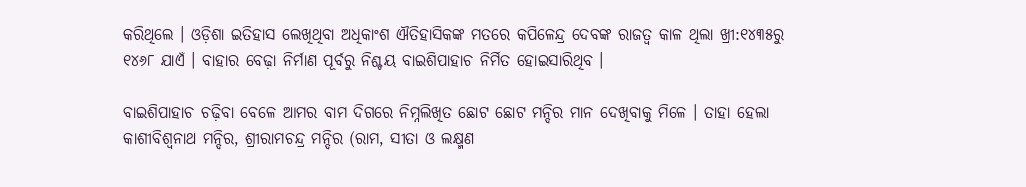କରିଥିଲେ । ଓଡ଼ିଶା ଇତିହାସ ଲେଖିଥିବା ଅଧିକାଂଶ ଐତିହାସିକଙ୍କ ମତରେ କପିଳେନ୍ଦ୍ର ଦେବଙ୍କ ରାଜତ୍ୱ କାଳ ଥିଲା ଖ୍ରୀ:୧୪୩୫ରୁ ୧୪୬୮ ଯାଏଁ । ବାହାର ବେଢ଼ା ନିର୍ମାଣ ପୂର୍ବରୁ ନିଶ୍ଚୟ ବାଇଶିପାହାଚ ନିର୍ମିତ ହୋଇସାରିଥିବ ।

ବାଇଶିପାହାଚ ଚଢ଼ିବା ବେଳେ ଆମର ବାମ ଦିଗରେ ନିମ୍ନଲିଖିତ ଛୋଟ ଛୋଟ ମନ୍ଦିର ମାନ ଦେଖିବାକୁ ମିଳେ । ତାହା ହେଲା କାଶୀବିଶ୍ୱନାଥ ମନ୍ଦିର, ଶ୍ରୀରାମଚନ୍ଦ୍ର ମନ୍ଦିର (ରାମ, ସୀତା ଓ ଲକ୍ଷ୍ମଣ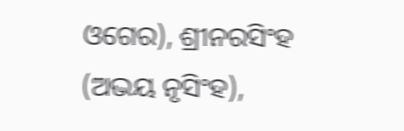ଓଗେର), ଶ୍ରୀନରସିଂହ (ଅଭୟ ନୃସିଂହ),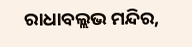ରାଧାବଲ୍ଲଭ ମନ୍ଦିର,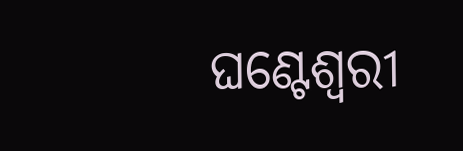ଘଣ୍ଟେଶ୍ୱରୀ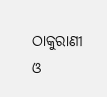ଠାକୁରାଣୀ ଓ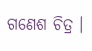ଗଣେଶ ଚିତ୍ର ।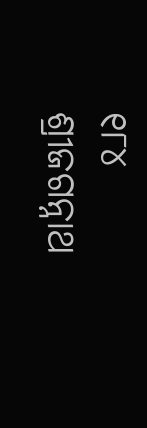୧୮୪ ଶ୍ରୀଜଗନ୍ନାଥ